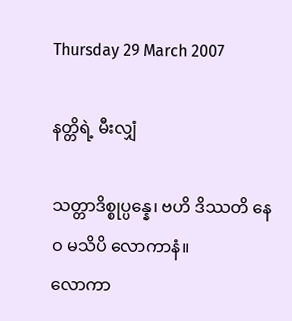Thursday 29 March 2007

နတ္တိရဲ့ မီးလျှံ

သတ္တာဒိစ္စုပ္ပန္နေ၊ ဗဟိ ဒိဿတိ နေဝ မသိပိ လောကာနံ။
လောကာ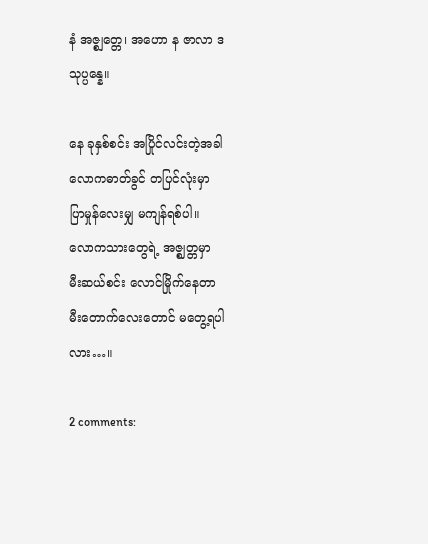နံ အဇ္စျတ္တေ၊ အဟော န ဇာလာ ဒသုပ္ပန္နေ။

နေ ခုနှစ်စင်း အပြိုင်လင်းတဲ့အခါ
လောကဓာတ်ခွင် တပြင်လုံးမှာ
ပြာမှုန်လေးမျှ မကျန်ရစ်ပါ။
လောကသားတွေရဲ့ အဇ္ဈတ္တမှာ
မီးဆယ်စင်း လောင်မြိုက်နေတာ
မီးတောက်လေးတောင် မတွေ့ရပါလား…။

2 comments: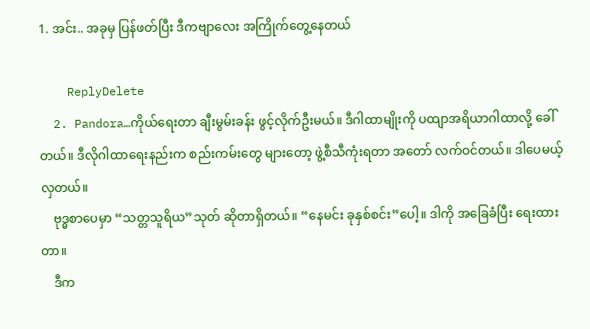1. အင်း.. အခုမှ ပြန်ဖတ်ပြီး ဒီကဗျာလေး အကြိုက်တွေ့နေတယ်

    ReplyDelete
  2. Pandora…ကိုယ်ရေးတာ ချီးမွမ်းခန်း ဖွင့်လိုက်ဦးမယ်။ ဒီဂါထာမျိုးကို ပထျာအရိယာဂါထာလို့ ခေါ်တယ်။ ဒီလိုဂါထာရေးနည်းက စည်းကမ်းတွေ များတော့ ဖွဲ့စီသီကုံးရတာ အတော် လက်ဝင်တယ်။ ဒါပေမယ့် လှတယ်။
    ဗုဒ္ဓစာပေမှာ “သတ္တသူရိယ”သုတ် ဆိုတာရှိတယ်။ “နေမင်း ခုနှစ်စင်း”ပေါ့။ ဒါကို အခြေခံပြီး ရေးထားတာ။
    ဒီက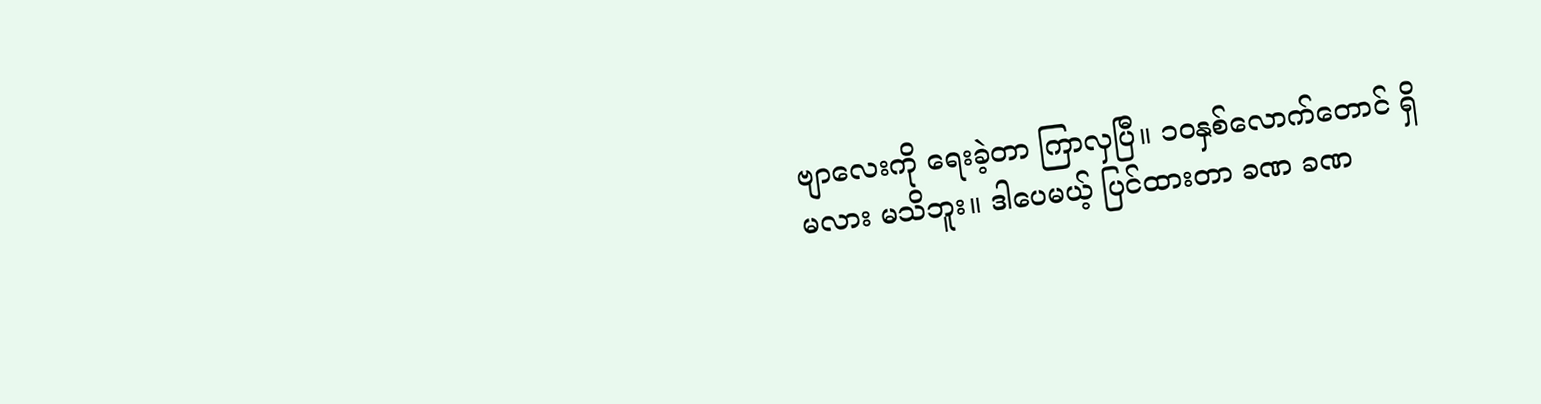ဗျာလေးကို ရေးခဲ့တာ ကြာလှပြီ။ ၁ဝနှစ်လောက်တောင် ရှိမလား မသိဘူး။ ဒါပေမယ့် ပြင်ထားတာ ခဏ ခဏ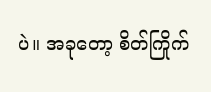ပဲ။ အခုတော့ စိတ်ကြိုက်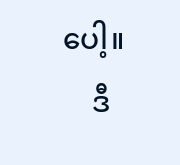ပေါ့။
    ဒီ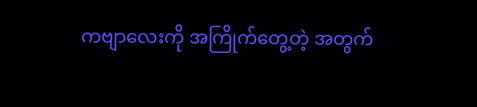ကဗျာလေးကို အကြိုက်တွေ့တဲ့ အတွက်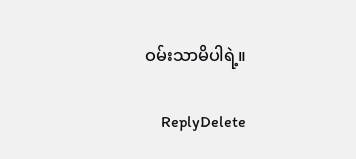ဝမ်းသာမိပါရဲ့။

    ReplyDelete